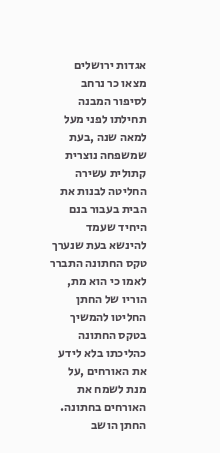אגדות ירושלים מצאו כר נרחב לסיפור המבנה תחילתו לפני מעל למאה שנה ,בעת שמשפחה נוצרית קתולית עשירה החליטה לבנות את הבית בעבור בנם היחיד שעמד להינשא בעת שנערך טקס החתונה התברר לאמו כי הוא מת, הוריו של החתן החליטו להמשיך בטקס החתונה כהליכתו בלא לידע את האורחים ,על מנת לשמח את האורחים בחתונה.
החתן הושב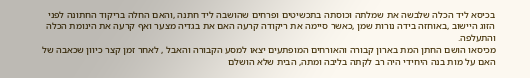בכיסא ליד הכלה שלבשה את שמלתה וכוסתה בתכשיטים ופרחים שהושבה ליד חתנה ,והאם החלה בריקוד החתונה לפני הזוג היישוב ,באוחזה בידה נורות שמן ,כאשר סיימה את ריקודה קרעה האם את בגדיה מצער ואף קרעה את הינומת הכלה והתעלפה.
מכיסאו הושם החתן המת בארון קבורה והאורחים המופתעים יצאו למסע הקבורה והאבל , לאחר זמן קצר כיוון שכאבה של האם על מות בנה היחידי היה רב לקתה בליבה ומתה, הבית שלא הושלם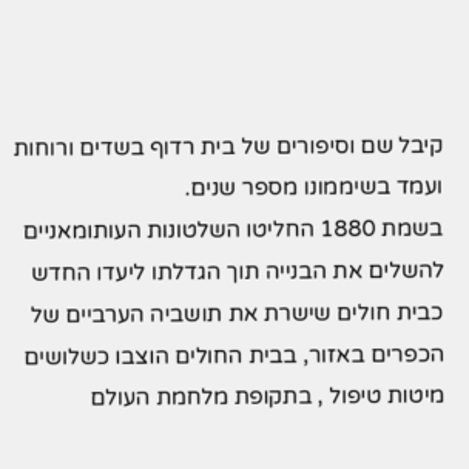קיבל שם וסיפורים של בית רדוף בשדים ורוחות ועמד בשיממונו מספר שנים.
בשמת 1880 החליטו השלטונות העותומאניים להשלים את הבנייה תוך הגדלתו ליעדו החדש כבית חולים שישרת את תושביה הערביים של הכפרים באזור, בבית החולים הוצבו כשלושים מיטות טיפול , בתקופת מלחמת העולם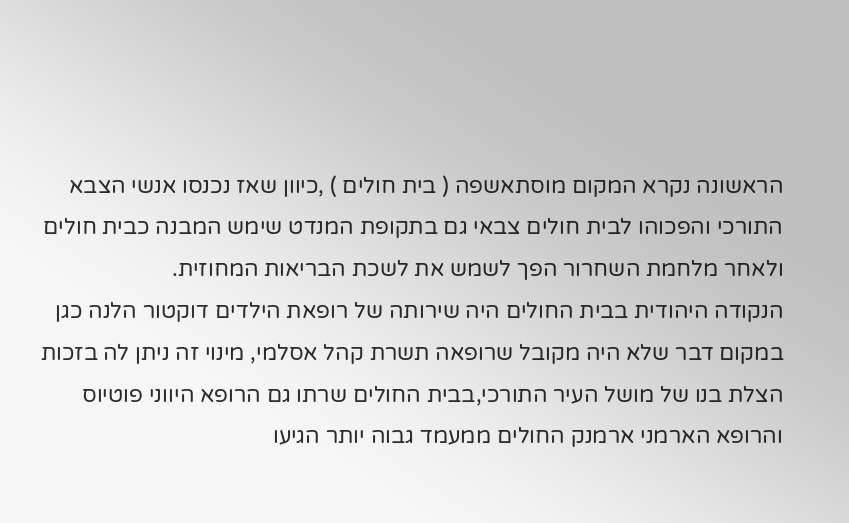הראשונה נקרא המקום מוסתאשפה ( בית חולים ) ,כיוון שאז נכנסו אנשי הצבא התורכי והפכוהו לבית חולים צבאי גם בתקופת המנדט שימש המבנה כבית חולים ולאחר מלחמת השחרור הפך לשמש את לשכת הבריאות המחוזית.
הנקודה היהודית בבית החולים היה שירותה של רופאת הילדים דוקטור הלנה כגן במקום דבר שלא היה מקובל שרופאה תשרת קהל אסלמי, מינוי זה ניתן לה בזכות הצלת בנו של מושל העיר התורכי,בבית החולים שרתו גם הרופא היווני פוטיוס והרופא הארמני ארמנק החולים ממעמד גבוה יותר הגיעו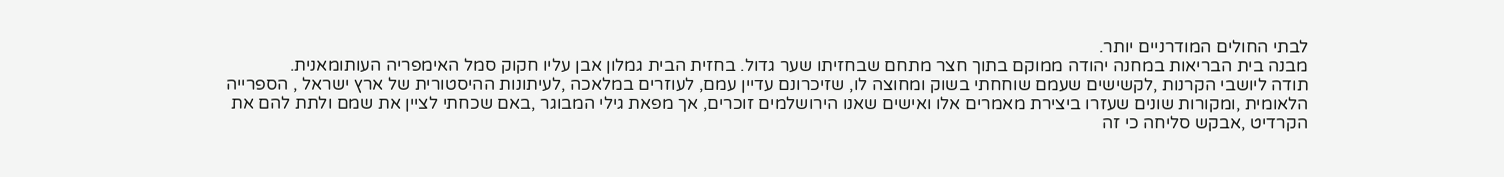לבתי החולים המודרניים יותר.
מבנה בית הבריאות במחנה יהודה ממוקם בתוך חצר מתחם שבחזיתו שער גדול. בחזית הבית גמלון אבן עליו חקוק סמל האימפריה העותומאנית.
תודה ליושבי הקרנות ,לקשישים שעמם שוחחתי בשוק ומחוצה לו, שזיכרונם עדיין עמם, לעוזרים במלאכה ,לעיתונות ההיסטורית של ארץ ישראל , הספרייה הלאומית ,ומקורות שונים שעזרו ביצירת מאמרים אלו ואישים שאנו הירושלמים זוכרים, אך מפאת גילי המבוגר ,באם שכחתי לציין את שמם ולתת להם את הקרדיט ,אבקש סליחה כי זה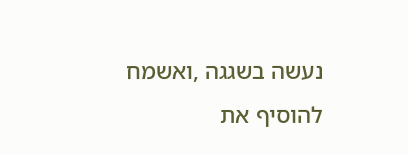נעשה בשגגה ,ואשמח להוסיף את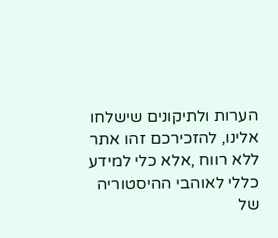הערות ולתיקונים שישלחו אלינו, להזכירכם זהו אתר ללא רווח ,אלא כלי למידע כללי לאוהבי ההיסטוריה של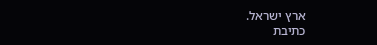ארץ ישראל.
כתיבת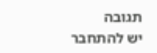תגובה
יש להתחבר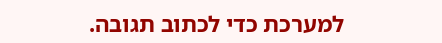למערכת כדי לכתוב תגובה.